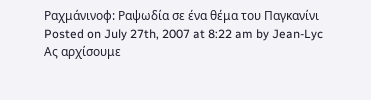Ραχμάνινοφ: Ραψωδία σε ένα θέμα του Παγκανίνι
Posted on July 27th, 2007 at 8:22 am by Jean-Lyc
Ας αρχίσουμε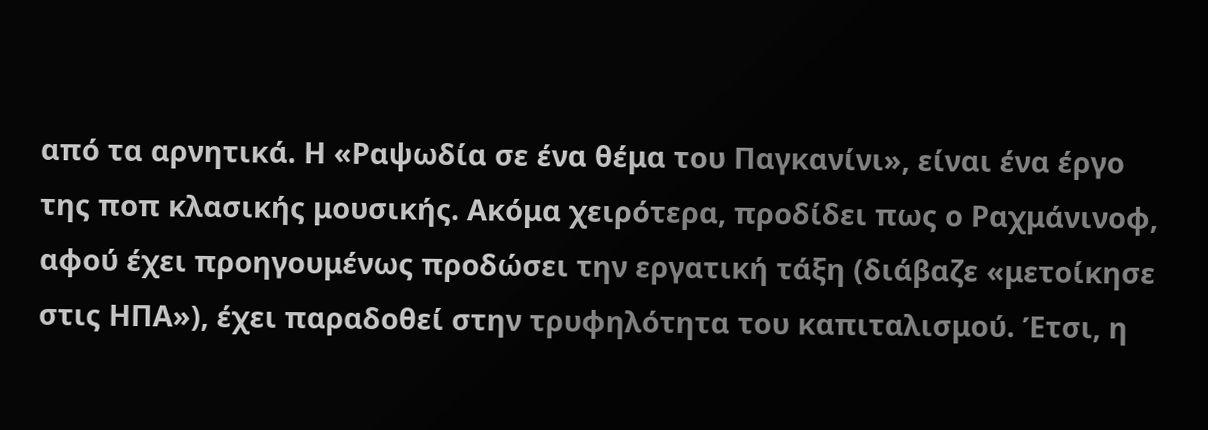από τα αρνητικά. Η «Ραψωδία σε ένα θέμα του Παγκανίνι», είναι ένα έργο της ποπ κλασικής μουσικής. Ακόμα χειρότερα, προδίδει πως ο Ραχμάνινοφ, αφού έχει προηγουμένως προδώσει την εργατική τάξη (διάβαζε «μετοίκησε στις ΗΠΑ»), έχει παραδοθεί στην τρυφηλότητα του καπιταλισμού. Έτσι, η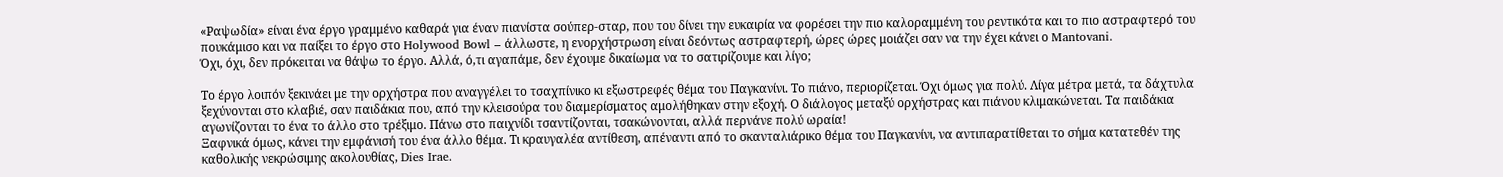«Ραψωδία» είναι ένα έργο γραμμένο καθαρά για έναν πιανίστα σούπερ-σταρ, που του δίνει την ευκαιρία να φορέσει την πιο καλοραμμένη του ρεντικότα και το πιο αστραφτερό του πουκάμισο και να παίξει το έργο στο Holywood Bowl – άλλωστε, η ενορχήστρωση είναι δεόντως αστραφτερή, ώρες ώρες μοιάζει σαν να την έχει κάνει ο Mantovani.
Όχι, όχι, δεν πρόκειται να θάψω το έργο. Αλλά, ό,τι αγαπάμε, δεν έχουμε δικαίωμα να το σατιρίζουμε και λίγο;

Το έργο λοιπόν ξεκινάει με την ορχήστρα που αναγγέλει το τσαχπίνικο κι εξωστρεφές θέμα του Παγκανίνι. Το πιάνο, περιορίζεται. Όχι όμως για πολύ. Λίγα μέτρα μετά, τα δάχτυλα ξεχύνονται στο κλαβιέ, σαν παιδάκια που, από την κλεισούρα του διαμερίσματος αμολήθηκαν στην εξοχή. Ο διάλογος μεταξύ ορχήστρας και πιάνου κλιμακώνεται. Τα παιδάκια αγωνίζονται το ένα το άλλο στο τρέξιμο. Πάνω στο παιχνίδι τσαντίζονται, τσακώνονται, αλλά περνάνε πολύ ωραία!
Ξαφνικά όμως, κάνει την εμφάνισή του ένα άλλο θέμα. Τι κραυγαλέα αντίθεση, απέναντι από το σκανταλιάρικο θέμα του Παγκανίνι, να αντιπαρατίθεται το σήμα κατατεθέν της καθολικής νεκρώσιμης ακολουθίας, Dies Irae.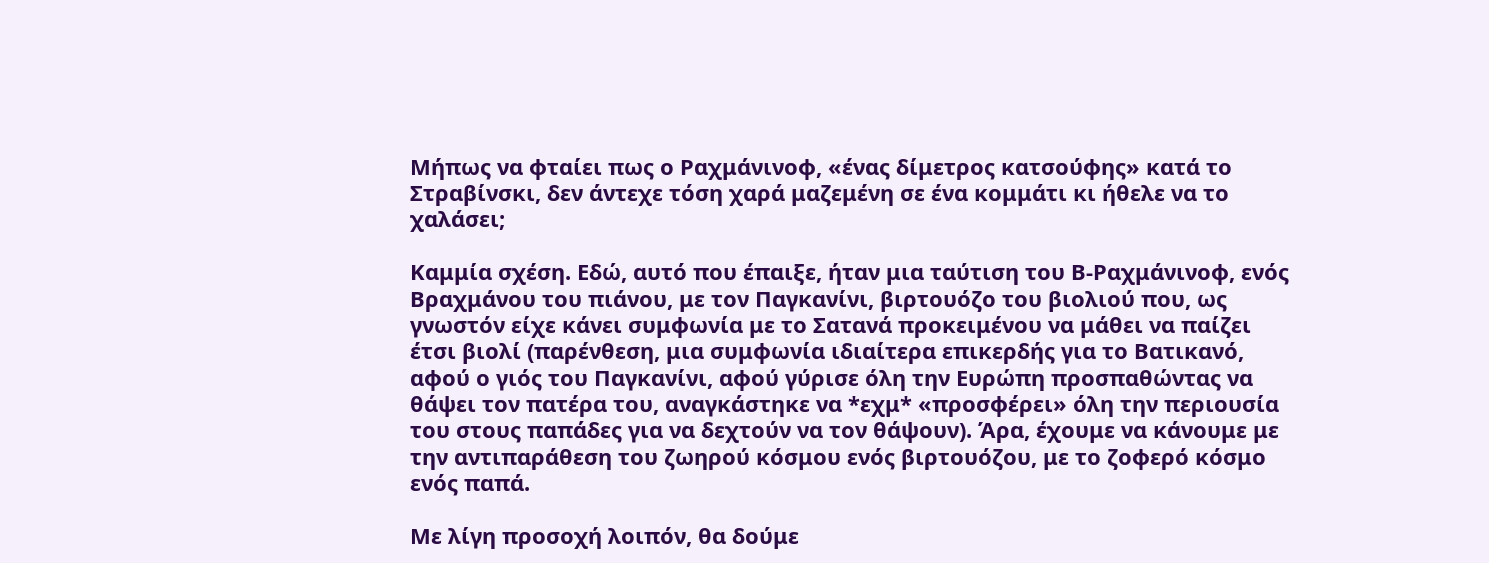Μήπως να φταίει πως ο Ραχμάνινοφ, «ένας δίμετρος κατσούφης» κατά το Στραβίνσκι, δεν άντεχε τόση χαρά μαζεμένη σε ένα κομμάτι κι ήθελε να το χαλάσει;

Καμμία σχέση. Εδώ, αυτό που έπαιξε, ήταν μια ταύτιση του Β-Ραχμάνινοφ, ενός Βραχμάνου του πιάνου, με τον Παγκανίνι, βιρτουόζο του βιολιού που, ως γνωστόν είχε κάνει συμφωνία με το Σατανά προκειμένου να μάθει να παίζει έτσι βιολί (παρένθεση, μια συμφωνία ιδιαίτερα επικερδής για το Βατικανό, αφού ο γιός του Παγκανίνι, αφού γύρισε όλη την Ευρώπη προσπαθώντας να θάψει τον πατέρα του, αναγκάστηκε να *εχμ* «προσφέρει» όλη την περιουσία του στους παπάδες για να δεχτούν να τον θάψουν). Άρα, έχουμε να κάνουμε με την αντιπαράθεση του ζωηρού κόσμου ενός βιρτουόζου, με το ζοφερό κόσμο ενός παπά.

Με λίγη προσοχή λοιπόν, θα δούμε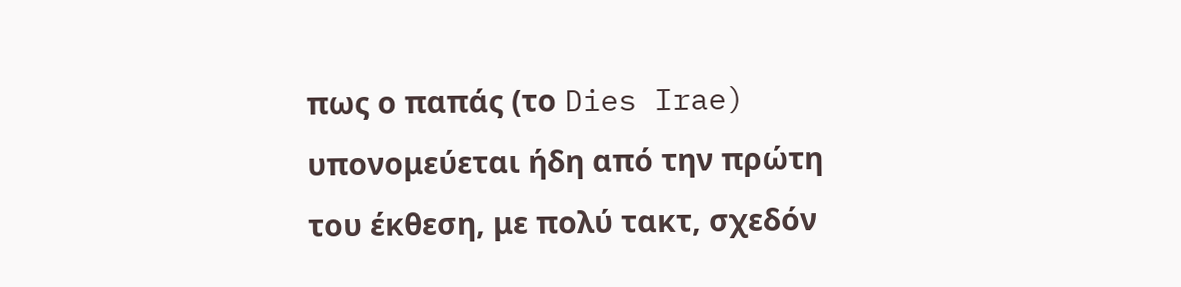πως ο παπάς (το Dies Irae) υπονομεύεται ήδη από την πρώτη του έκθεση, με πολύ τακτ, σχεδόν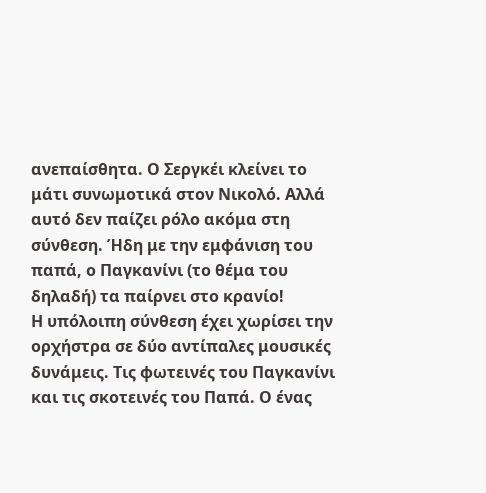ανεπαίσθητα. Ο Σεργκέι κλείνει το μάτι συνωμοτικά στον Νικολό. Αλλά αυτό δεν παίζει ρόλο ακόμα στη σύνθεση. Ήδη με την εμφάνιση του παπά, ο Παγκανίνι (το θέμα του δηλαδή) τα παίρνει στο κρανίο!
Η υπόλοιπη σύνθεση έχει χωρίσει την ορχήστρα σε δύο αντίπαλες μουσικές δυνάμεις. Τις φωτεινές του Παγκανίνι και τις σκοτεινές του Παπά. Ο ένας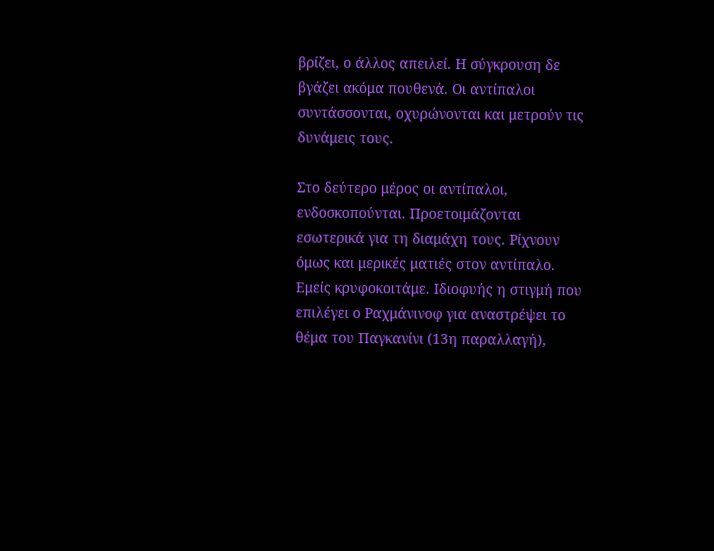βρίζει, ο άλλος απειλεί. Η σύγκρουση δε βγάζει ακόμα πουθενά. Οι αντίπαλοι συντάσσονται, οχυρώνονται και μετρούν τις δυνάμεις τους.

Στο δεύτερο μέρος οι αντίπαλοι, ενδοσκοπούνται. Προετοιμάζονται εσωτερικά για τη διαμάχη τους. Ρίχνουν όμως και μερικές ματιές στον αντίπαλο. Εμείς κρυφοκοιτάμε. Ιδιοφυής η στιγμή που επιλέγει ο Ραχμάνινοφ για αναστρέψει το θέμα του Παγκανίνι (13η παραλλαγή),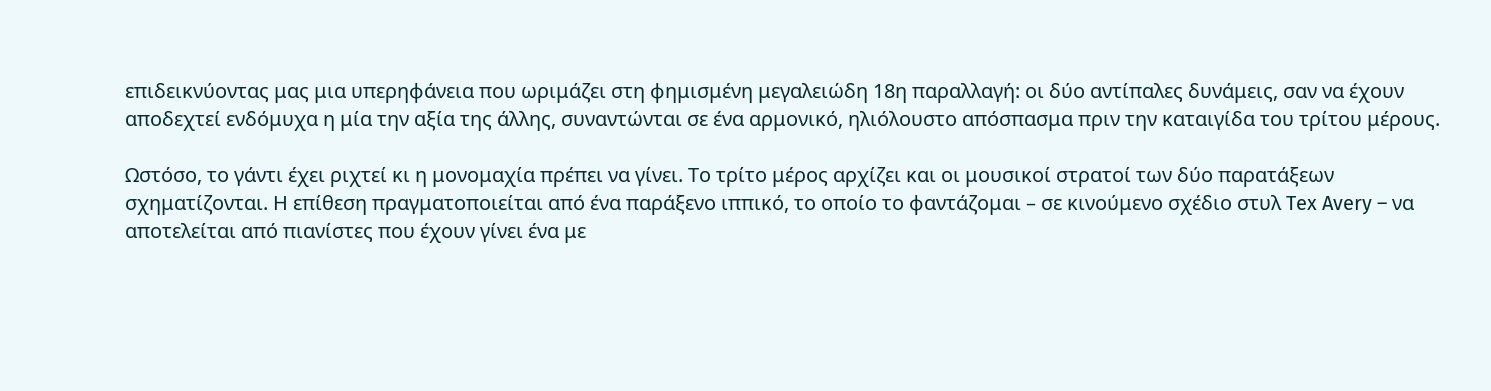επιδεικνύοντας μας μια υπερηφάνεια που ωριμάζει στη φημισμένη μεγαλειώδη 18η παραλλαγή: οι δύο αντίπαλες δυνάμεις, σαν να έχουν αποδεχτεί ενδόμυχα η μία την αξία της άλλης, συναντώνται σε ένα αρμονικό, ηλιόλουστο απόσπασμα πριν την καταιγίδα του τρίτου μέρους.

Ωστόσο, το γάντι έχει ριχτεί κι η μονομαχία πρέπει να γίνει. Το τρίτο μέρος αρχίζει και οι μουσικοί στρατοί των δύο παρατάξεων σχηματίζονται. Η επίθεση πραγματοποιείται από ένα παράξενο ιππικό, το οποίο το φαντάζομαι – σε κινούμενο σχέδιο στυλ Tex Avery – να αποτελείται από πιανίστες που έχουν γίνει ένα με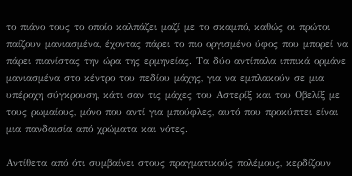το πιάνο τους το οποίο καλπάζει μαζί με το σκαμπό, καθώς οι πρώτοι παίζουν μανιασμένα, έχοντας πάρει το πιο οργισμένο ύφος που μπορεί να πάρει πιανίστας την ώρα της ερμηνείας. Τα δύο αντίπαλα ιππικά ορμάνε μανιασμένα στο κέντρο του πεδίου μάχης, για να εμπλακούν σε μια υπέροχη σύγκρουση, κάτι σαν τις μάχες του Αστερίξ και του Οβελίξ με τους ρωμαίους, μόνο που αντί για μπούφλες, αυτό που προκύπτει είναι μια πανδαισία από χρώματα και νότες.

Αντίθετα από ότι συμβαίνει στους πραγματικούς πολέμους, κερδίζουν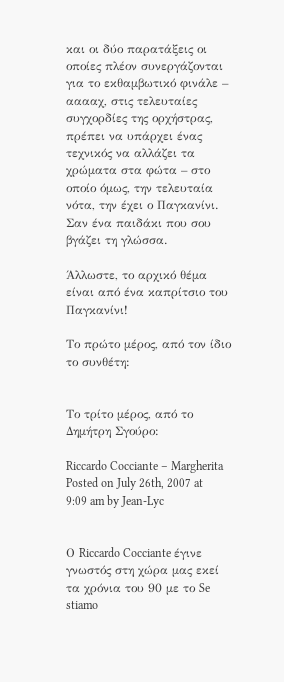και οι δύο παρατάξεις οι οποίες πλέον συνεργάζονται για το εκθαμβωτικό φινάλε – ααααχ, στις τελευταίες συγχορδίες της ορχήστρας, πρέπει να υπάρχει ένας τεχνικός να αλλάζει τα χρώματα στα φώτα – στο οποίο όμως, την τελευταία νότα, την έχει ο Παγκανίνι. Σαν ένα παιδάκι που σου βγάζει τη γλώσσα.

Άλλωστε, το αρχικό θέμα είναι από ένα καπρίτσιο του Παγκανίνι!

Το πρώτο μέρος, από τον ίδιο το συνθέτη:


Το τρίτο μέρος, από το Δημήτρη Σγούρο:

Riccardo Cocciante – Margherita
Posted on July 26th, 2007 at 9:09 am by Jean-Lyc


Ο Riccardo Cocciante έγινε γνωστός στη χώρα μας εκεί τα χρόνια του 90 με το Se stiamo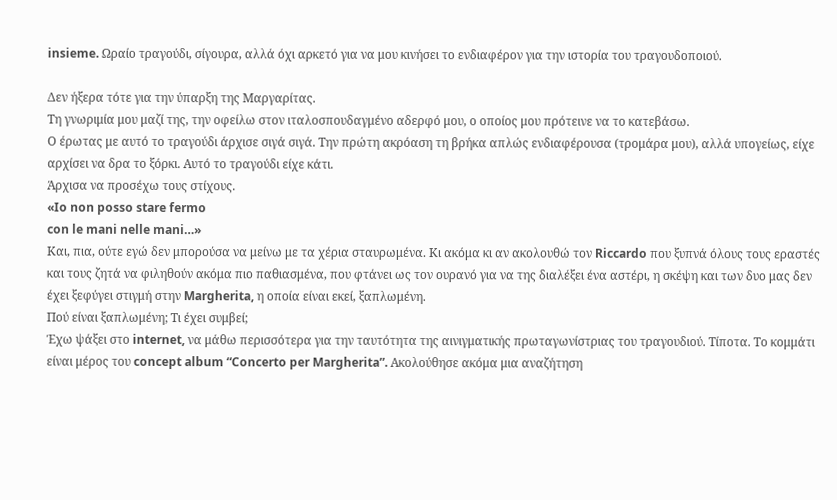insieme. Ωραίο τραγούδι, σίγουρα, αλλά όχι αρκετό για να μου κινήσει το ενδιαφέρον για την ιστορία του τραγουδοποιού.

Δεν ήξερα τότε για την ύπαρξη της Μαργαρίτας.
Τη γνωριμία μου μαζί της, την οφείλω στον ιταλοσπουδαγμένο αδερφό μου, ο οποίος μου πρότεινε να το κατεβάσω.
Ο έρωτας με αυτό το τραγούδι άρχισε σιγά σιγά. Την πρώτη ακρόαση τη βρήκα απλώς ενδιαφέρουσα (τρομάρα μου), αλλά υπογείως, είχε αρχίσει να δρα το ξόρκι. Αυτό το τραγούδι είχε κάτι.
Άρχισα να προσέχω τους στίχους.
«Io non posso stare fermo
con le mani nelle mani…»
Και, πια, ούτε εγώ δεν μπορούσα να μείνω με τα χέρια σταυρωμένα. Κι ακόμα κι αν ακολουθώ τον Riccardo που ξυπνά όλους τους εραστές και τους ζητά να φιληθούν ακόμα πιο παθιασμένα, που φτάνει ως τον ουρανό για να της διαλέξει ένα αστέρι, η σκέψη και των δυο μας δεν έχει ξεφύγει στιγμή στην Margherita, η οποία είναι εκεί, ξαπλωμένη.
Πού είναι ξαπλωμένη; Τι έχει συμβεί;
Έχω ψάξει στο internet, να μάθω περισσότερα για την ταυτότητα της αινιγματικής πρωταγωνίστριας του τραγουδιού. Τίποτα. Το κομμάτι είναι μέρος του concept album “Concerto per Margherita”. Ακολούθησε ακόμα μια αναζήτηση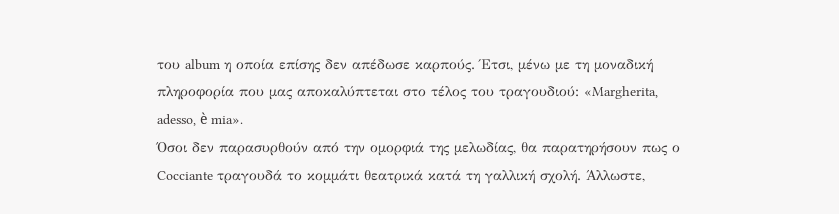του album η οποία επίσης δεν απέδωσε καρπούς. Έτσι, μένω με τη μοναδική πληροφορία που μας αποκαλύπτεται στο τέλος του τραγουδιού: «Margherita, adesso, è mia».
Όσοι δεν παρασυρθούν από την ομορφιά της μελωδίας, θα παρατηρήσουν πως ο Cocciante τραγουδά το κομμάτι θεατρικά κατά τη γαλλική σχολή. Άλλωστε,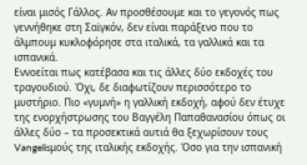είναι μισός Γάλλος. Αν προσθέσουμε και το γεγονός πως γεννήθηκε στη Σαϊγκόν, δεν είναι παράξενο που το άλμπουμ κυκλοφόρησε στα ιταλικά, τα γαλλικά και τα ισπανικά.
Εννοείται πως κατέβασα και τις άλλες δύο εκδοχές του τραγουδιού. Όχι, δε διαφωτίζουν περισσότερο το μυστήριο. Πιο «γυμνή» η γαλλική εκδοχή, αφού δεν έτυχε της ενορχήστρωσης του Βαγγέλη Παπαθανασίου όπως οι άλλες δύο – τα προσεκτικά αυτιά θα ξεχωρίσουν τους Vangelisμούς της ιταλικής εκδοχής. Όσο για την ισπανική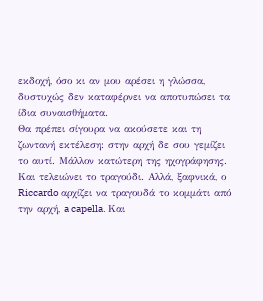εκδοχή, όσο κι αν μου αρέσει η γλώσσα, δυστυχώς δεν καταφέρνει να αποτυπώσει τα ίδια συναισθήματα.
Θα πρέπει σίγουρα να ακούσετε και τη ζωντανή εκτέλεση: στην αρχή δε σου γεμίζει το αυτί. Μάλλον κατώτερη της ηχογράφησης. Και τελειώνει το τραγούδι. Αλλά, ξαφνικά, ο Riccardo αρχίζει να τραγουδά το κομμάτι από την αρχή, a capella. Και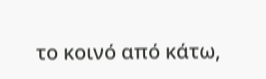το κοινό από κάτω,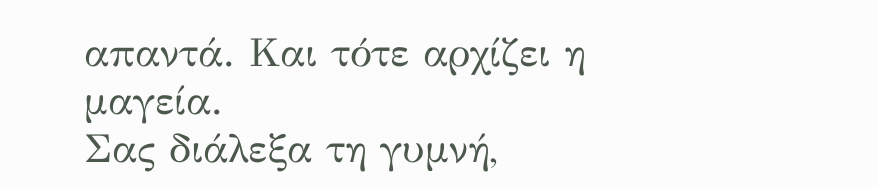απαντά. Και τότε αρχίζει η μαγεία.
Σας διάλεξα τη γυμνή,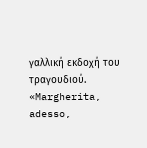γαλλική εκδοχή του τραγουδιού.
«Margherita, adesso,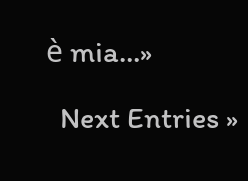è mia…»

  Next Entries »